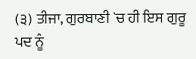(੩) ਤੀਜਾ, ਗੁਰਬਾਣੀ `ਚ ਹੀ ਇਸ ਗੁਰੂ ਪਦ ਨੂੰ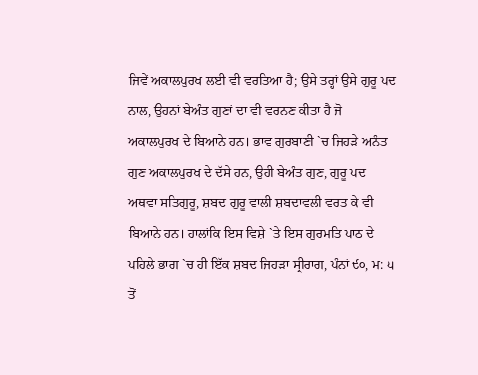ਜਿਵੇਂ ਅਕਾਲਪੁਰਖ ਲਈ ਵੀ ਵਰਤਿਆ ਹੈ; ਉਸੇ ਤਰ੍ਹਾਂ ਉਸੇ ਗੁਰੂ ਪਦ ਨਾਲ, ਉਹਨਾਂ ਬੇਅੰਤ ਗੁਣਾਂ ਦਾ ਵੀ ਵਰਨਣ ਕੀਤਾ ਹੈ ਜੋ ਅਕਾਲਪੁਰਖ ਦੇ ਬਿਆਨੇ ਹਨ। ਭਾਵ ਗੁਰਬਾਣੀ `ਚ ਜਿਹੜੇ ਅਨੰਤ ਗੁਣ ਅਕਾਲਪੁਰਖ ਦੇ ਦੱਸੇ ਹਨ, ਉਹੀ ਬੇਅੰਤ ਗੁਣ, ਗੁਰੂ ਪਦ ਅਥਵਾ ਸਤਿਗੁਰੂ, ਸ਼ਬਦ ਗੁਰੂ ਵਾਲੀ ਸ਼ਬਦਾਵਲੀ ਵਰਤ ਕੇ ਵੀ ਬਿਆਨੇ ਹਨ। ਹਾਲਾਂਕਿ ਇਸ ਵਿਸ਼ੇ `ਤੇ ਇਸ ਗੁਰਮਤਿ ਪਾਠ ਦੇ ਪਹਿਲੇ ਭਾਗ `ਚ ਹੀ ਇੱਕ ਸ਼ਬਦ ਜਿਹੜਾ ਸ੍ਰੀਰਾਗ, ਪੰਨਾਂ ੯੦, ਮ: ੫ ਤੋਂ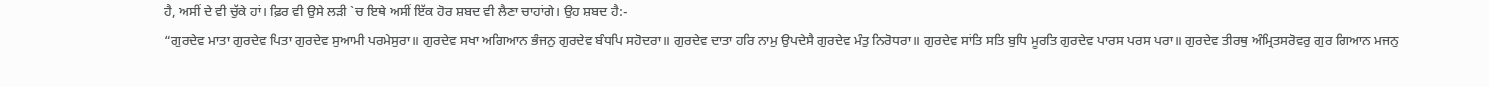ਹੈ, ਅਸੀਂ ਦੇ ਵੀ ਚੁੱਕੇ ਹਾਂ। ਫ਼ਿਰ ਵੀ ਉਸੇ ਲੜੀ `ਚ ਇਥੇ ਅਸੀਂ ਇੱਕ ਹੋਰ ਸ਼ਬਦ ਵੀ ਲੈਣਾ ਚਾਹਾਂਗੇ। ਉਹ ਸ਼ਬਦ ਹੈ:-
“ਗੁਰਦੇਵ ਮਾਤਾ ਗੁਰਦੇਵ ਪਿਤਾ ਗੁਰਦੇਵ ਸੁਆਮੀ ਪਰਮੇਸੁਰਾ॥ ਗੁਰਦੇਵ ਸਖਾ ਅਗਿਆਨ ਭੰਜਨੁ ਗੁਰਦੇਵ ਬੰਧਪਿ ਸਹੋਦਰਾ॥ ਗੁਰਦੇਵ ਦਾਤਾ ਹਰਿ ਨਾਮੁ ਉਪਦੇਸੈ ਗੁਰਦੇਵ ਮੰਤੁ ਨਿਰੋਧਰਾ॥ ਗੁਰਦੇਵ ਸਾਂਤਿ ਸਤਿ ਬੁਧਿ ਮੂਰਤਿ ਗੁਰਦੇਵ ਪਾਰਸ ਪਰਸ ਪਰਾ॥ ਗੁਰਦੇਵ ਤੀਰਥੁ ਅੰਮ੍ਰਿਤਸਰੋਵਰੁ ਗੁਰ ਗਿਆਨ ਮਜਨੁ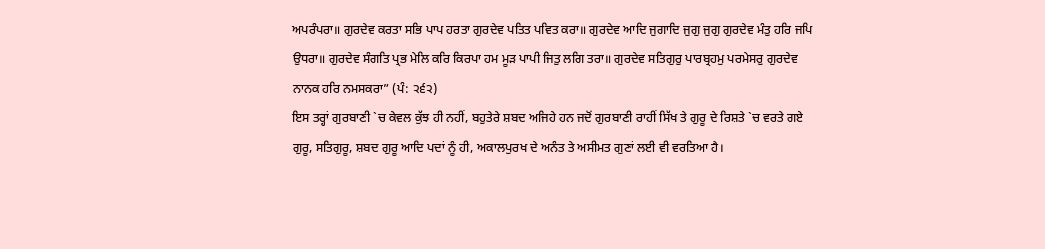ਅਪਰੰਪਰਾ॥ ਗੁਰਦੇਵ ਕਰਤਾ ਸਭਿ ਪਾਪ ਹਰਤਾ ਗੁਰਦੇਵ ਪਤਿਤ ਪਵਿਤ ਕਰਾ॥ ਗੁਰਦੇਵ ਆਦਿ ਜੁਗਾਦਿ ਜੁਗੁ ਜੁਗੁ ਗੁਰਦੇਵ ਮੰਤੁ ਹਰਿ ਜਪਿ ਉਧਰਾ॥ ਗੁਰਦੇਵ ਸੰਗਤਿ ਪ੍ਰਭ ਮੇਲਿ ਕਰਿ ਕਿਰਪਾ ਹਮ ਮੂੜ ਪਾਪੀ ਜਿਤੁ ਲਗਿ ਤਰਾ॥ ਗੁਰਦੇਵ ਸਤਿਗੁਰੁ ਪਾਰਬ੍ਰਹਮੁ ਪਰਮੇਸਰੁ ਗੁਰਦੇਵ ਨਾਨਕ ਹਰਿ ਨਮਸਕਰਾ” (ਪੰ: ੨੬੨)
ਇਸ ਤਰ੍ਹਾਂ ਗੁਰਬਾਣੀ `ਚ ਕੇਵਲ ਕੁੱਝ ਹੀ ਨਹੀਂ, ਬਹੁਤੇਰੇ ਸ਼ਬਦ ਅਜਿਹੇ ਹਨ ਜਦੋਂ ਗੁਰਬਾਣੀ ਰਾਹੀਂ ਸਿੱਖ ਤੇ ਗੁਰੂ ਦੇ ਰਿਸ਼ਤੇ `ਚ ਵਰਤੇ ਗਏ ਗੁਰੂ, ਸਤਿਗੁਰੂ, ਸ਼ਬਦ ਗੁਰੂ ਆਦਿ ਪਦਾਂ ਨੂੰ ਹੀ, ਅਕਾਲਪੁਰਖ ਦੇ ਅਨੰਤ ਤੇ ਅਸੀਮਤ ਗੁਣਾਂ ਲਈ ਵੀ ਵਰਤਿਆ ਹੈ।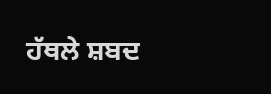ਹੱਥਲੇ ਸ਼ਬਦ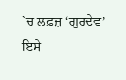`ਚ ਲਫ਼ਜ਼ ‘ਗੁਰਦੇਵ’ ਇਸੇ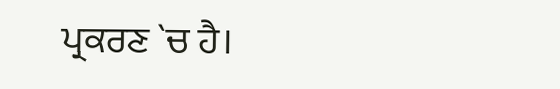ਪ੍ਰਕਰਣ `ਚ ਹੈ।